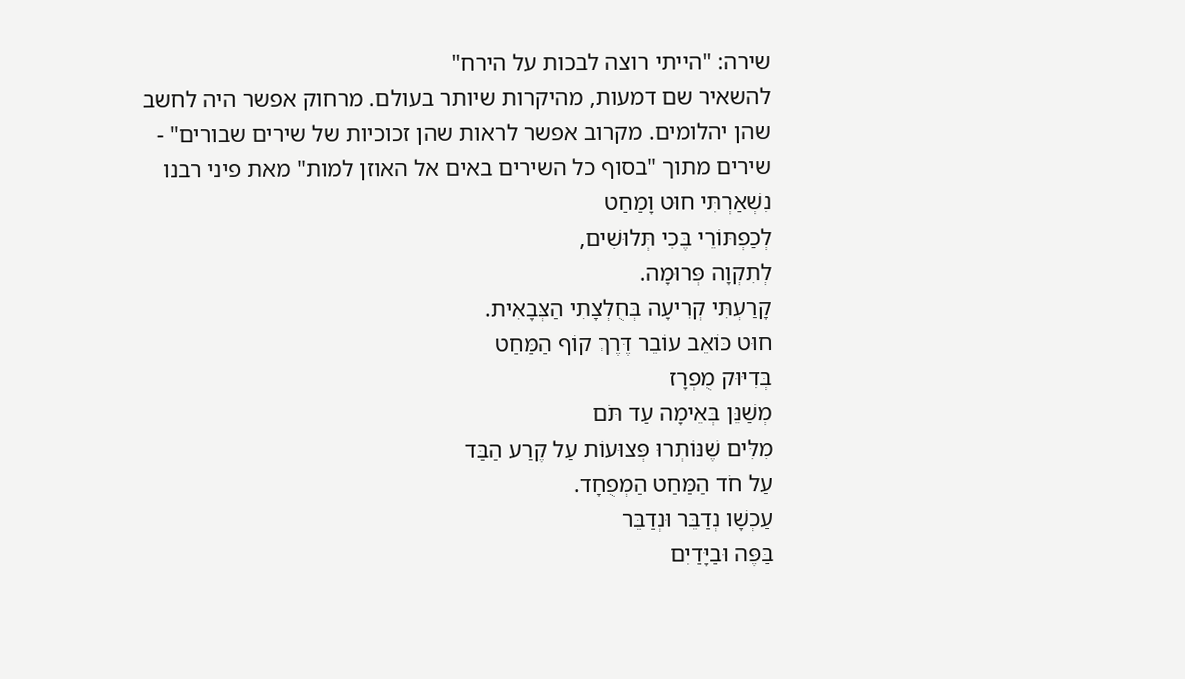שירה: "הייתי רוצה לבכות על הירח"
להשאיר שם דמעות, מהיקרות שיותר בעולם. מרחוק אפשר היה לחשב שהן יהלומים. מקרוב אפשר לראות שהן זכוכיות של שירים שבורים" - שירים מתוך "בסוף כל השירים באים אל האוזן למות" מאת פיני רבנו
נִשְׁאַרְתִּי חוּט וָמַחַט
לְכַפְתּוֹרֵי בֶּכִי תְּלוּשִׁים,
לְתִקְוָה פְּרוּמָה.
קָרַעְתִּי קְרִיעָה בְּחֻלְצָתִי הַצְּבָאִית.
חוּט כּוֹאֵב עוֹבֵר דֶּרֶךְ קוֹף הַמַּחַט
בְּדִיּוּק מֻפְרָז
מְשַׁנֵּן בְּאֵימָה עַד תֹּם
מִלִּים שֶׁנּוֹתְרוּ פְּצוּעוֹת עַל קֶרַע הַבַּד
עַל חֹד הַמַּחַט הַמְפֻחָד.
עַכְשָׁו נְדַבֵּר וּנְדַבֵּר
בַּפֶּה וּבַיָּדַיִם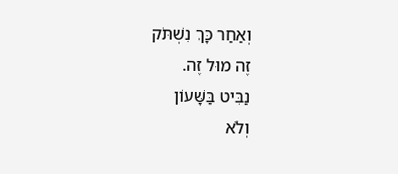וְאַחַר כָּךְ נִשְׁתֹּק
זֶה מוּל זֶה.
נַבִּיט בַּשָּׁעוֹן
וְלֹא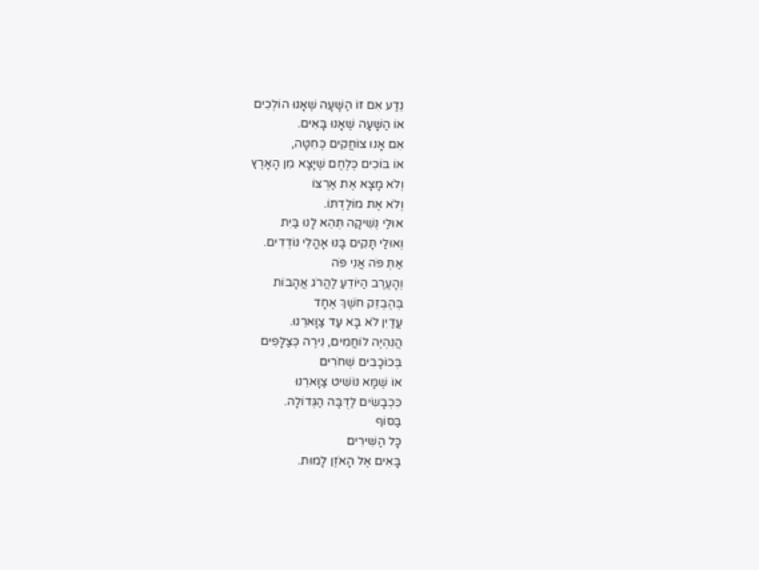נֵדַע אִם זוֹ הַשָּׁעָה שֶׁאָנוּ הוֹלְכִים
אוֹ הַשָּׁעָה שֶׁאָנוּ בָּאִים.
אִם אָנוּ צוֹחֲקִים כְּחִטָּה,
אוֹ בּוֹכִים כְּלֶחֶם שֶׁיָּצָא מִן הָאָרֶץ
וְלֹא מָצָא אֶת אַרְצוֹ
וְלֹא אֶת מוֹלַדְתּוֹ.
אוּלַי נְשִׁיקָה תְּהֵא לָנוּ בַּיִת
וְאוּלַי תָּקִים בָּנוּ אָהֳלֵי נוֹדְדִים.
אַתְּ פֹּה אֲנִי פֹּה
וְהָעֶרֶב הַיּוֹדֵעַ לַהֲרֹג אֲהָבוֹת
בְּהֶבְזֵק חֹשֶׁךְ אֶחָד
עֲדַיִן לֹא בָּא עַד צַוָּארֵנוּ.
הֲנִהְיֶה לוֹחֲמִים, נִירֶה כְּצַלָּפִים
בְּכוֹכָבִים שְׁחֹרִים
אוֹ שֶׁמָּא נוֹשִׁיט צַוָּארֵנוּ
כִּכְבָשִׂים לַדֻּבָּה הַגְּדוֹלָה.
בַּסּוֹף
כָּל הַשִּׁירִים
בָּאִים אֶל הָאֹזֶן לָמוּת.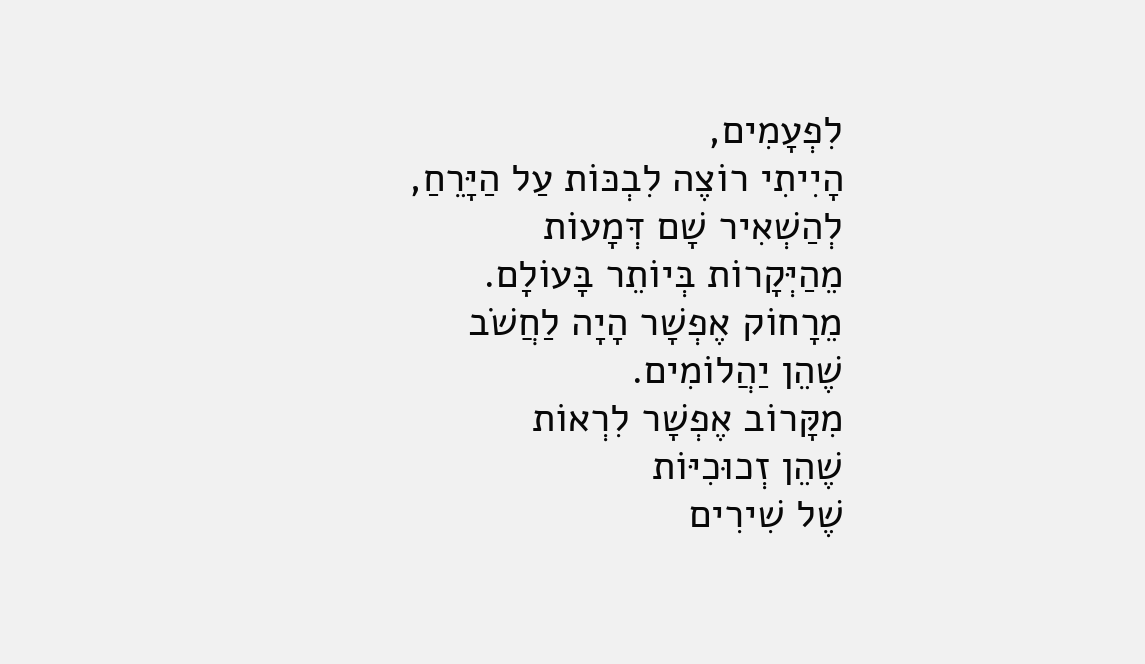לִפְעָמִים,
הָיִיתִי רוֹצֶה לִבְכּוֹת עַל הַיָּרֵחַ,
לְהַשְׁאִיר שָׁם דְּמָעוֹת
מֵהַיְּקָרוֹת בְּיוֹתֵר בָּעוֹלָם.
מֵרָחוֹק אֶפְשָׁר הָיָה לַחֲשֹׁב
שֶׁהֵן יַהֲלוֹמִים.
מִקָּרוֹב אֶפְשָׁר לִרְאוֹת
שֶׁהֵן זְכוּכִיּוֹת
שֶׁל שִׁירִים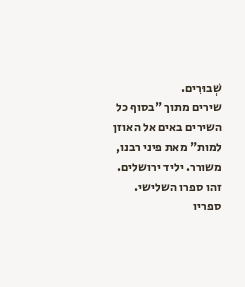שְׁבוּרִים.
שירים מתוך "בסוף כל השירים באים אל האוזן למות" מאת פיני רבנו, משורר. יליד ירושלים. זהו ספרו השלישי. ספריו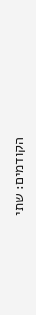הקודמים: שתי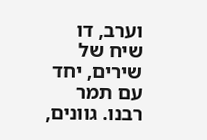וערב, דו שיח של שירים, יחד עם תמר רבנו. גוונים,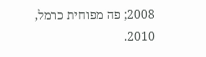2008; פה מפוחית כרמל, 2010.